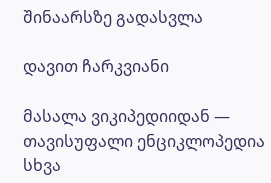შინაარსზე გადასვლა

დავით ჩარკვიანი

მასალა ვიკიპედიიდან — თავისუფალი ენციკლოპედია
სხვა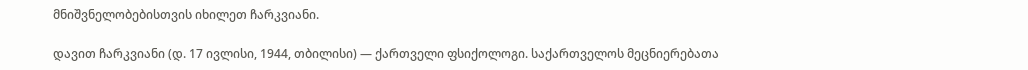მნიშვნელობებისთვის იხილეთ ჩარკვიანი.

დავით ჩარკვიანი (დ. 17 ივლისი, 1944, თბილისი) — ქართველი ფსიქოლოგი. საქართველოს მეცნიერებათა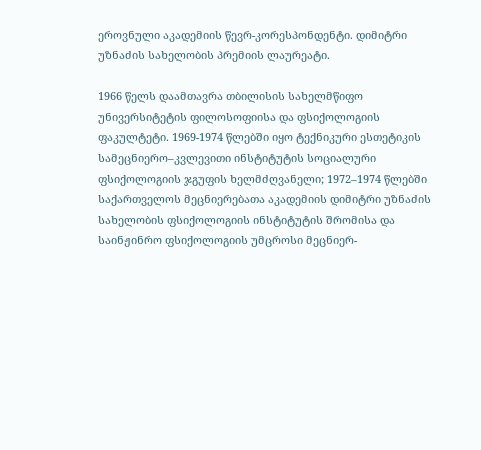ეროვნული აკადემიის წევრ-კორესპონდენტი. დიმიტრი უზნაძის სახელობის პრემიის ლაურეატი.

1966 წელს დაამთავრა თბილისის სახელმწიფო უნივერსიტეტის ფილოსოფიისა და ფსიქოლოგიის ფაკულტეტი. 1969-1974 წლებში იყო ტექნიკური ესთეტიკის სამეცნიერო–კვლევითი ინსტიტუტის სოციალური ფსიქოლოგიის ჯგუფის ხელმძღვანელი; 1972–1974 წლებში საქართველოს მეცნიერებათა აკადემიის დიმიტრი უზნაძის სახელობის ფსიქოლოგიის ინსტიტუტის შრომისა და საინჟინრო ფსიქოლოგიის უმცროსი მეცნიერ-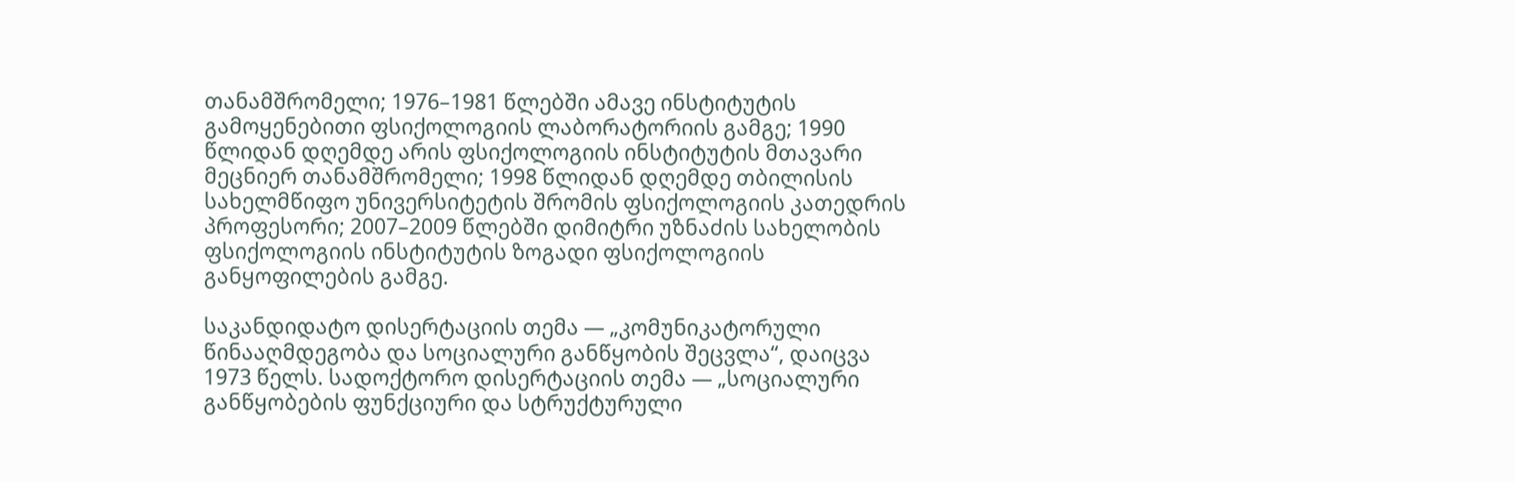თანამშრომელი; 1976–1981 წლებში ამავე ინსტიტუტის გამოყენებითი ფსიქოლოგიის ლაბორატორიის გამგე; 1990 წლიდან დღემდე არის ფსიქოლოგიის ინსტიტუტის მთავარი მეცნიერ თანამშრომელი; 1998 წლიდან დღემდე თბილისის სახელმწიფო უნივერსიტეტის შრომის ფსიქოლოგიის კათედრის პროფესორი; 2007–2009 წლებში დიმიტრი უზნაძის სახელობის ფსიქოლოგიის ინსტიტუტის ზოგადი ფსიქოლოგიის განყოფილების გამგე.

საკანდიდატო დისერტაციის თემა — „კომუნიკატორული წინააღმდეგობა და სოციალური განწყობის შეცვლა“, დაიცვა 1973 წელს. სადოქტორო დისერტაციის თემა — „სოციალური განწყობების ფუნქციური და სტრუქტურული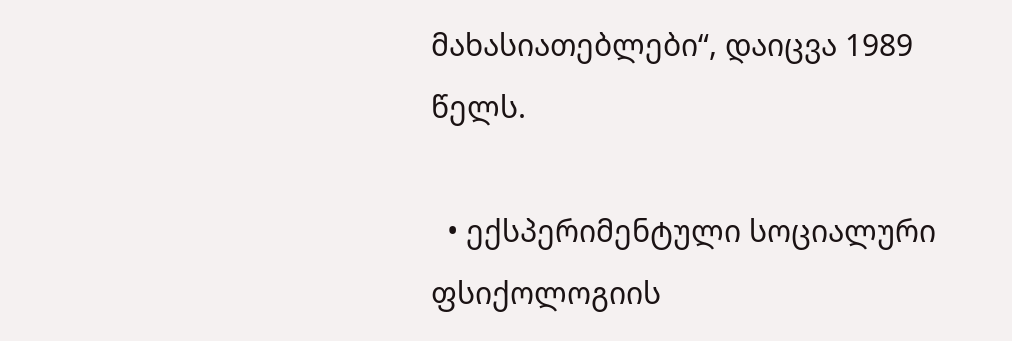მახასიათებლები“, დაიცვა 1989 წელს.

  • ექსპერიმენტული სოციალური ფსიქოლოგიის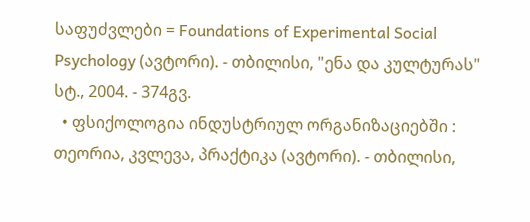საფუძვლები = Foundations of Experimental Social Psychology (ავტორი). - თბილისი, "ენა და კულტურას" სტ., 2004. - 374გვ.
  • ფსიქოლოგია ინდუსტრიულ ორგანიზაციებში : თეორია, კვლევა, პრაქტიკა (ავტორი). - თბილისი,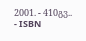2001. - 410გვ.. - ISBN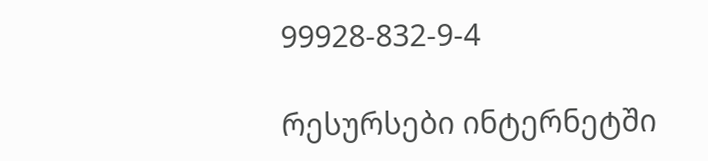99928-832-9-4

რესურსები ინტერნეტში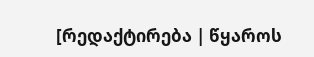[რედაქტირება | წყაროს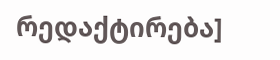რედაქტირება]